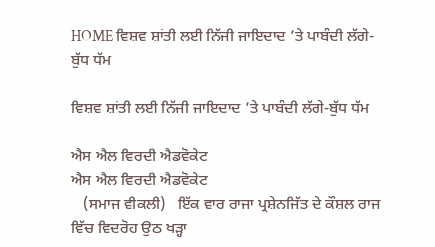HOME ਵਿਸ਼ਵ ਸ਼ਾਂਤੀ ਲਈ ਨਿੱਜੀ ਜਾਇਦਾਦ ’ਤੇ ਪਾਬੰਦੀ ਲੱਗੇ-ਬੁੱਧ ਧੱਮ

ਵਿਸ਼ਵ ਸ਼ਾਂਤੀ ਲਈ ਨਿੱਜੀ ਜਾਇਦਾਦ ’ਤੇ ਪਾਬੰਦੀ ਲੱਗੇ-ਬੁੱਧ ਧੱਮ

ਐਸ ਐਲ ਵਿਰਦੀ ਐਡਵੋਕੇਟ
ਐਸ ਐਲ ਵਿਰਦੀ ਐਡਵੋਕੇਟ
   (ਸਮਾਜ ਵੀਕਲੀ)   ਇੱਕ ਵਾਰ ਰਾਜਾ ਪ੍ਰਸ਼ੇਨਜਿੱਤ ਦੇ ਕੌਸ਼ਲ ਰਾਜ ਵਿੱਚ ਵਿਦਰੋਹ ਉਠ ਖੜ੍ਹਾ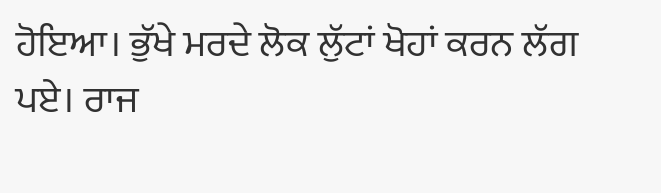ਹੋਇਆ। ਭੁੱਖੇ ਮਰਦੇ ਲੋਕ ਲੁੱਟਾਂ ਖੋਹਾਂ ਕਰਨ ਲੱਗ ਪਏ। ਰਾਜ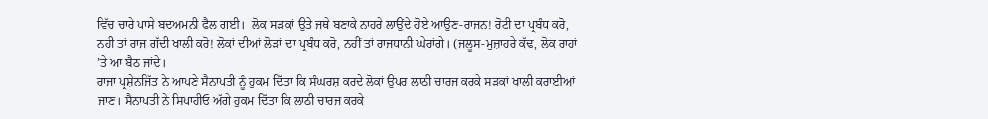ਵਿੱਚ ਚਾਰੇ ਪਾਸੇ ਬਦਅਮਨੀ ਫੈਲ ਗਈ।  ਲੋਕ ਸੜਕਾਂ ਉਤੇ ਜਥੇ ਬਣਾਕੇ ਨਾਹਰੇ ਲਾਉਂਦੇ ਹੋਏ ਆਉਣ-ਰਾਜਨ! ਰੋਟੀ ਦਾ ਪ੍ਰਬੰਧ ਕਰੋ, ਨਹੀ ਤਾਂ ਰਾਜ ਗੱਦੀ ਖਾਲੀ ਕਰੋ! ਲੋਕਾਂ ਦੀਆਂ ਲੋੜਾਂ ਦਾ ਪ੍ਰਬੰਧ ਕਰੋ, ਨਹੀਂ ਤਾਂ ਰਾਜਧਾਨੀ ਘੇਰਾਂਗੇ। (ਜਲੂਸ-ਮੁਜ਼ਾਹਰੇ ਕੱਢ, ਲੋਕ ਰਾਹਾਂ ’ਤੇ ਆ ਬੈਠ ਜਾਂਦੇ।
ਰਾਜਾ ਪ੍ਰਸ਼ੇਨਜਿੱਤ ਨੇ ਆਪਣੇ ਸੈਨਾਪਤੀ ਨੂੰ ਹੁਕਮ ਦਿੱਤਾ ਕਿ ਸੰਘਰਸ਼ ਕਰਦੇ ਲੋਕਾਂ ਉਪਰ ਲਾਠੀ ਚਾਰਜ ਕਰਕੇ ਸੜਕਾਂ ਖਾਲੀ ਕਰਾਈਆਂ ਜਾਣ। ਸੈਨਾਪਤੀ ਨੇ ਸਿਪਾਹੀਓ ਅੱਗੇ ਹੁਕਮ ਦਿੱਤਾ ਕਿ ਲਾਠੀ ਚਾਰਜ ਕਰਕੇ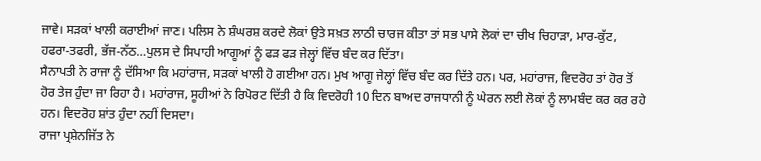ਜਾਵੇ। ਸੜਕਾਂ ਖਾਲੀ ਕਰਾਈਆਂ ਜਾਣ। ਪਲਿਸ ਨੇ ਸ਼ੰਘਰਸ਼ ਕਰਦੇ ਲੋਕਾਂ ਉਤੇ ਸਖ਼ਤ ਲਾਠੀ ਚਾਰਜ ਕੀਤਾ ਤਾਂ ਸਭ ਪਾਸੇ ਲੋਕਾਂ ਦਾ ਚੀਖ ਚਿਹਾੜਾ, ਮਾਰ-ਕੁੱਟ, ਹਫਰਾ-ਤਫਰੀ, ਭੱਜ-ਨੱਠ…ਪੁਲਸ ਦੇ ਸਿਪਾਹੀ ਆਗੂਆਂ ਨੂੰ ਫੜ ਫੜ ਜੇਲ੍ਹਾਂ ਵਿੱਚ ਬੰਦ ਕਰ ਦਿੱਤਾ।
ਸੈਨਾਪਤੀ ਨੇ ਰਾਜਾ ਨੂੰ ਦੱਸਿਆ ਕਿ ਮਹਾਂਰਾਜ, ਸੜਕਾਂ ਖਾਲੀ ਹੋ ਗਈਆ ਹਨ। ਮੁਖ ਆਗੂ ਜੇਲ੍ਹਾਂ ਵਿੱਚ ਬੰਦ ਕਰ ਦਿੱਤੇ ਹਨ। ਪਰ, ਮਹਾਂਰਾਜ, ਵਿਦਰੋਹ ਤਾਂ ਹੋਰ ਤੋਂ ਹੋਰ ਤੇਜ ਹੁੰਦਾ ਜਾ ਰਿਹਾ ਹੈ। ਮਹਾਂਰਾਜ, ਸੂਹੀਆਂ ਨੇ ਰਿਪੋਰਟ ਦਿੱਤੀ ਹੈ ਕਿ ਵਿਦਰੋਹੀ 10 ਦਿਨ ਬਾਅਦ ਰਾਜਧਾਨੀ ਨੂੰ ਘੇਰਨ ਲਈ ਲੋਕਾਂ ਨੂੰ ਲਾਮਬੰਦ ਕਰ ਕਰ ਰਹੇ ਹਨ। ਵਿਦਰੋਹ ਸ਼ਾਂਤ ਹੁੰਦਾ ਨਹੀਂ ਦਿਸਦਾ।
ਰਾਜਾ ਪ੍ਰਸ਼ੇਨਜਿੱਤ ਨੇ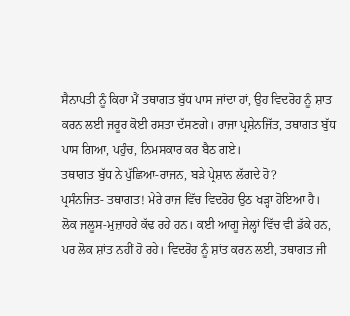ਸੈਨਾਪਤੀ ਨੂੰ ਕਿਹਾ ਮੈਂ ਤਥਾਗਤ ਬੁੱਧ ਪਾਸ ਜਾਂਦਾ ਹਾਂ, ਉਹ ਵਿਦਰੋਹ ਨੂੰ ਸ਼ਾਤ ਕਰਨ ਲਈ ਜਰੂਰ ਕੋਈ ਰਸਤਾ ਦੱਸਣਗੇ। ਰਾਜਾ ਪ੍ਰਸ਼ੇਨਜਿੱਤ, ਤਥਾਗਤ ਬੁੱਧ ਪਾਸ ਗਿਆ, ਪਹੁੰਚ, ਨਿਮਸਕਾਰ ਕਰ ਬੈਠ ਗਏ।
ਤਥਾਗਤ ਬੁੱਧ ਨੇ ਪੁੱਛਿਆ-ਰਾਜਨ, ਬੜੇ ਪ੍ਰੇਸ਼ਾਨ ਲੱਗਦੇ ਹੋ?
ਪ੍ਰਸੰਨਜਿਤ- ਤਥਾਗਤ! ਮੇਰੇ ਰਾਜ ਵਿੱਚ ਵਿਦਰੋਹ ਉਠ ਖੜ੍ਹਾ ਹੋਇਆ ਹੈ। ਲੋਕ ਜਲੂਸ-ਮੁਜ਼ਾਹਰੇ ਕੱਢ ਰਹੇ ਹਨ। ਕਈ ਆਗੂ ਜੇਲ੍ਹਾਂ ਵਿੱਚ ਵੀ ਡੱਕੇ ਹਨ, ਪਰ ਲੋਕ ਸ਼ਾਂਤ ਨਹੀਂ ਹੋ ਰਹੇ। ਵਿਦਰੋਹ ਨੂੰ ਸ਼ਾਂਤ ਕਰਨ ਲਈ, ਤਥਾਗਤ ਜੀ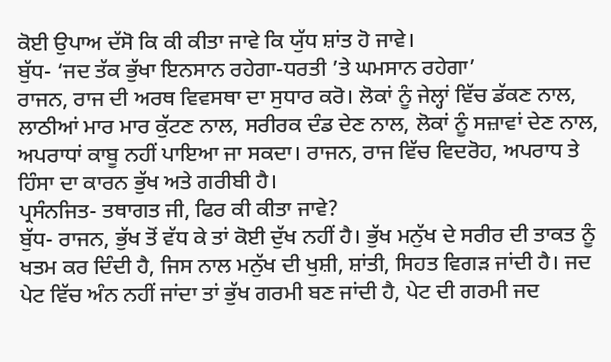ਕੋਈ ਉਪਾਅ ਦੱਸੋ ਕਿ ਕੀ ਕੀਤਾ ਜਾਵੇ ਕਿ ਯੁੱਧ ਸ਼ਾਂਤ ਹੋ ਜਾਵੇ।
ਬੁੱਧ- ‘ਜਦ ਤੱਕ ਭੁੱਖਾ ਇਨਸਾਨ ਰਹੇਗਾ-ਧਰਤੀ ’ਤੇ ਘਮਸਾਨ ਰਹੇਗਾ’
ਰਾਜਨ, ਰਾਜ ਦੀ ਅਰਥ ਵਿਵਸਥਾ ਦਾ ਸੁਧਾਰ ਕਰੋ। ਲੋਕਾਂ ਨੂੰ ਜੇਲ੍ਹਾਂ ਵਿੱਚ ਡੱਕਣ ਨਾਲ, ਲਾਠੀਆਂ ਮਾਰ ਮਾਰ ਕੁੱਟਣ ਨਾਲ, ਸਰੀਰਕ ਦੰਡ ਦੇਣ ਨਾਲ, ਲੋਕਾਂ ਨੂੰ ਸਜ਼ਾਵਾਂ ਦੇਣ ਨਾਲ, ਅਪਰਾਧਾਂ ਕਾਬੂ ਨਹੀਂ ਪਾਇਆ ਜਾ ਸਕਦਾ। ਰਾਜਨ, ਰਾਜ ਵਿੱਚ ਵਿਦਰੋਹ, ਅਪਰਾਧ ਤੇ ਹਿੰਸਾ ਦਾ ਕਾਰਨ ਭੁੱਖ ਅਤੇ ਗਰੀਬੀ ਹੈ।
ਪ੍ਰਸੰਨਜਿਤ- ਤਥਾਗਤ ਜੀ, ਫਿਰ ਕੀ ਕੀਤਾ ਜਾਵੇ?
ਬੁੱਧ- ਰਾਜਨ, ਭੁੱਖ ਤੋਂ ਵੱਧ ਕੇ ਤਾਂ ਕੋਈ ਦੁੱਖ ਨਹੀਂ ਹੈ। ਭੁੱਖ ਮਨੁੱਖ ਦੇ ਸਰੀਰ ਦੀ ਤਾਕਤ ਨੂੰ ਖਤਮ ਕਰ ਦਿੰਦੀ ਹੈ, ਜਿਸ ਨਾਲ ਮਨੁੱਖ ਦੀ ਖੁਸ਼ੀ, ਸ਼ਾਂਤੀ, ਸਿਹਤ ਵਿਗੜ ਜਾਂਦੀ ਹੈ। ਜਦ ਪੇਟ ਵਿੱਚ ਅੰਨ ਨਹੀਂ ਜਾਂਦਾ ਤਾਂ ਭੁੱਖ ਗਰਮੀ ਬਣ ਜਾਂਦੀ ਹੈ, ਪੇਟ ਦੀ ਗਰਮੀ ਜਦ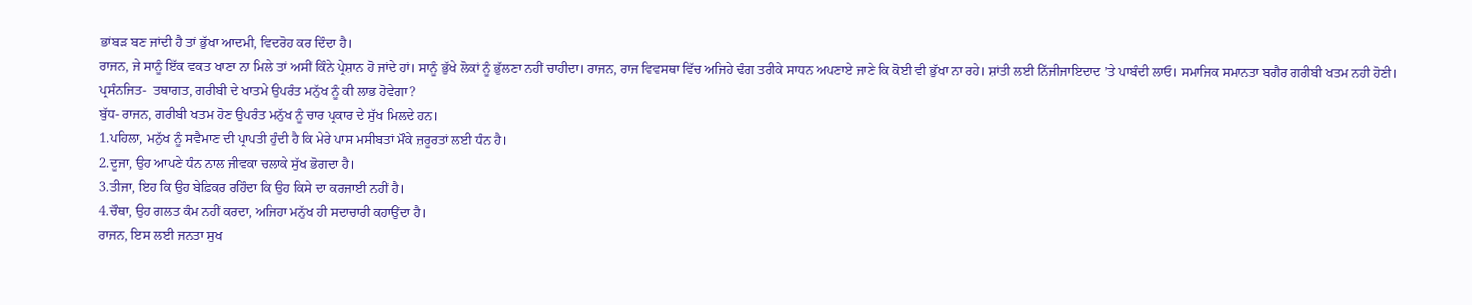ਭਾਂਬੜ ਬਣ ਜਾਂਦੀ ਹੈ ਤਾਂ ਭੁੱਖਾ ਆਦਮੀ, ਵਿਦਰੋਹ ਕਰ ਦਿੰਦਾ ਹੈ।
ਰਾਜਨ, ਜੇ ਸਾਨੂੰ ਇੱਕ ਵਕਤ ਖਾਣਾ ਨਾ ਮਿਲੇ ਤਾਂ ਅਸੀਂ ਕਿੰਨੇ ਪ੍ਰੇਸ਼ਾਨ ਹੋ ਜਾਂਦੇ ਹਾਂ। ਸਾਨੂੰ ਭੁੱਖੇ ਲੋਕਾਂ ਨੂੰ ਭੁੱਲਣਾ ਨਹੀਂ ਚਾਹੀਦਾ। ਰਾਜਨ, ਰਾਜ ਵਿਵਸਥਾ ਵਿੱਚ ਅਜਿਹੇ ਢੰਗ ਤਰੀਕੇ ਸਾਧਨ ਅਪਣਾਏ ਜਾਣੇ ਕਿ ਕੋਈ ਵੀ ਭੁੱਖਾ ਨਾ ਰਹੇ। ਸ਼ਾਂਤੀ ਲਈ ਨਿੱਜੀਜਾਇਦਾਦ ’ਤੇ ਪਾਬੰਦੀ ਲਾਓ। ਸਮਾਜਿਕ ਸਮਾਨਤਾ ਬਗੈਰ ਗਰੀਬੀ ਖਤਮ ਨਹੀ ਹੋਣੀ।
ਪ੍ਰਸੰਨਜਿਤ-  ਤਥਾਗਤ, ਗਰੀਬੀ ਦੇ ਖਾਤਮੇ ਉਪਰੰਤ ਮਨੁੱਖ ਨੂੰ ਕੀ ਲਾਭ ਹੋਵੇਗਾ?
ਬੁੱਧ- ਰਾਜਨ, ਗਰੀਬੀ ਖਤਮ ਹੋਣ ਉਪਰੰਤ ਮਨੁੱਖ ਨੂੰ ਚਾਰ ਪ੍ਰਕਾਰ ਦੇ ਸੁੱਖ ਮਿਲਦੇ ਹਨ।
1.ਪਹਿਲਾ, ਮਨੁੱਖ ਨੂੰ ਸਵੈਮਾਣ ਦੀ ਪ੍ਰਾਪਤੀ ਹੁੰਦੀ ਹੈ ਕਿ ਮੇਰੇ ਪਾਸ ਮਸੀਬਤਾਂ ਮੌਕੇ ਜ਼ਰੂਰਤਾਂ ਲਈ ਧੰਨ ਹੈ।
2.ਦੂਜਾ, ਉਹ ਆਪਣੇ ਧੰਨ ਨਾਲ ਜੀਵਕਾ ਚਲਾਕੇ ਸੁੱਖ ਭੋਗਦਾ ਹੈ।
3.ਤੀਜਾ, ਇਹ ਕਿ ਉਹ ਬੇਫ਼ਿਕਰ ਰਹਿੰਦਾ ਕਿ ਉਹ ਕਿਸੇ ਦਾ ਕਰਜਾਈ ਨਹੀਂ ਹੈ।
4.ਚੌਥਾ, ਉਹ ਗਲਤ ਕੰਮ ਨਹੀਂ ਕਰਦਾ, ਅਜਿਹਾ ਮਨੁੱਖ ਹੀ ਸਦਾਚਾਰੀ ਕਹਾਉਂਦਾ ਹੈ।
ਰਾਜਨ, ਇਸ ਲਈ ਜਨਤਾ ਸੁਖ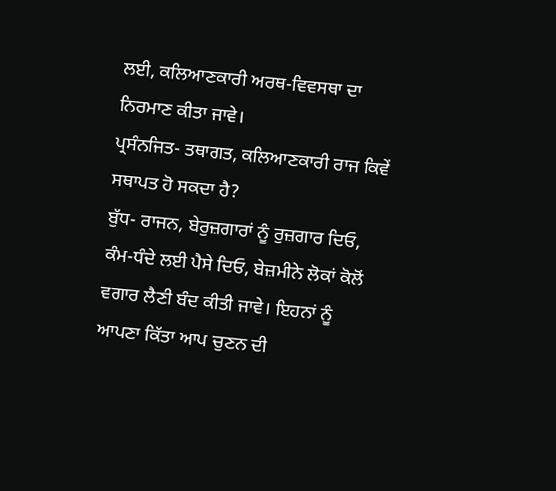ਲਈ, ਕਲਿਆਣਕਾਰੀ ਅਰਥ-ਵਿਵਸਥਾ ਦਾ ਨਿਰਮਾਣ ਕੀਤਾ ਜਾਵੇ।
ਪ੍ਰਸੰਨਜਿਤ- ਤਥਾਗਤ, ਕਲਿਆਣਕਾਰੀ ਰਾਜ ਕਿਵੇਂ ਸਥਾਪਤ ਹੋ ਸਕਦਾ ਹੈ?
ਬੁੱਧ- ਰਾਜਨ, ਬੇਰੁਜ਼ਗਾਰਾਂ ਨੂੰ ਰੁਜ਼ਗਾਰ ਦਿਓ, ਕੰਮ-ਧੰਦੇ ਲਈ ਪੈਸੇ ਦਿਓ, ਬੇਜ਼ਮੀਨੇ ਲੋਕਾਂ ਕੋਲੋਂ ਵਗਾਰ ਲੈਣੀ ਬੰਦ ਕੀਤੀ ਜਾਵੇ। ਇਹਨਾਂ ਨੂੰ ਆਪਣਾ ਕਿੱਤਾ ਆਪ ਚੁਣਨ ਦੀ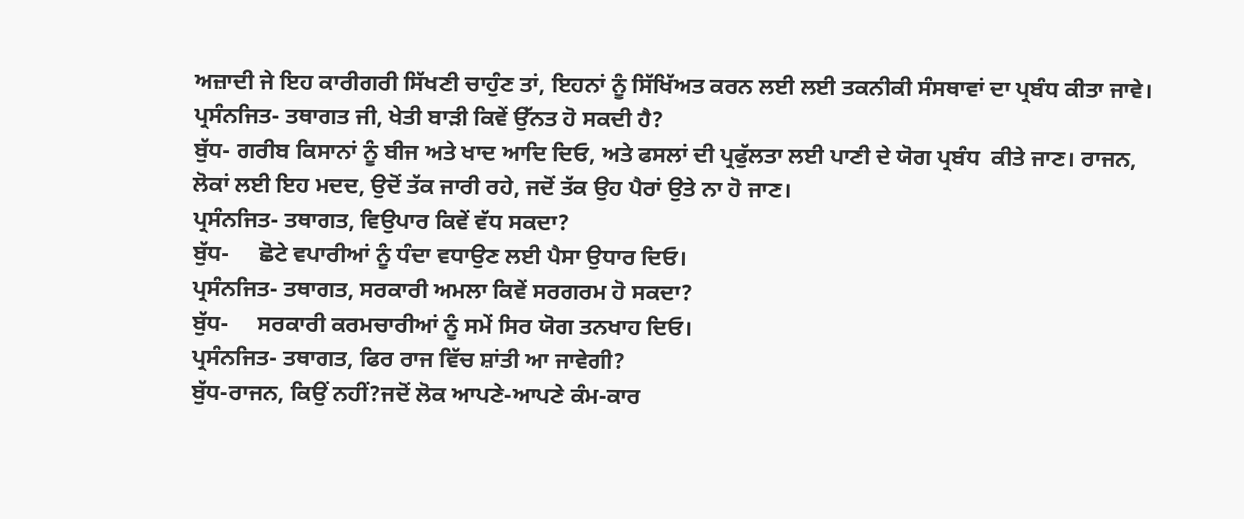ਅਜ਼ਾਦੀ ਜੇ ਇਹ ਕਾਰੀਗਰੀ ਸਿੱਖਣੀ ਚਾਹੁੰਣ ਤਾਂ, ਇਹਨਾਂ ਨੂੰ ਸਿੱਖਿੱਅਤ ਕਰਨ ਲਈ ਲਈ ਤਕਨੀਕੀ ਸੰਸਥਾਵਾਂ ਦਾ ਪ੍ਰਬੰਧ ਕੀਤਾ ਜਾਵੇ।
ਪ੍ਰਸੰਨਜਿਤ- ਤਥਾਗਤ ਜੀ, ਖੇਤੀ ਬਾੜੀ ਕਿਵੇਂ ਉੱਨਤ ਹੋ ਸਕਦੀ ਹੈ?
ਬੁੱਧ- ਗਰੀਬ ਕਿਸਾਨਾਂ ਨੂੰ ਬੀਜ ਅਤੇ ਖਾਦ ਆਦਿ ਦਿਓ, ਅਤੇ ਫਸਲਾਂ ਦੀ ਪ੍ਰਫੁੱਲਤਾ ਲਈ ਪਾਣੀ ਦੇ ਯੋਗ ਪ੍ਰਬੰਧ  ਕੀਤੇ ਜਾਣ। ਰਾਜਨ, ਲੋਕਾਂ ਲਈ ਇਹ ਮਦਦ, ਉਦੋਂ ਤੱਕ ਜਾਰੀ ਰਹੇ, ਜਦੋਂ ਤੱਕ ਉਹ ਪੈਰਾਂ ਉਤੇ ਨਾ ਹੋ ਜਾਣ।
ਪ੍ਰਸੰਨਜਿਤ- ਤਥਾਗਤ, ਵਿਉਪਾਰ ਕਿਵੇਂ ਵੱਧ ਸਕਦਾ?
ਬੁੱਧ-     ਛੋਟੇ ਵਪਾਰੀਆਂ ਨੂੰ ਧੰਦਾ ਵਧਾਉਣ ਲਈ ਪੈਸਾ ਉਧਾਰ ਦਿਓ।
ਪ੍ਰਸੰਨਜਿਤ- ਤਥਾਗਤ, ਸਰਕਾਰੀ ਅਮਲਾ ਕਿਵੇਂ ਸਰਗਰਮ ਹੋ ਸਕਦਾ?
ਬੁੱਧ-     ਸਰਕਾਰੀ ਕਰਮਚਾਰੀਆਂ ਨੂੰ ਸਮੇਂ ਸਿਰ ਯੋਗ ਤਨਖਾਹ ਦਿਓ।
ਪ੍ਰਸੰਨਜਿਤ- ਤਥਾਗਤ, ਫਿਰ ਰਾਜ ਵਿੱਚ ਸ਼ਾਂਤੀ ਆ ਜਾਵੇਗੀ?
ਬੁੱਧ-ਰਾਜਨ, ਕਿਉਂ ਨਹੀਂ?ਜਦੋਂ ਲੋਕ ਆਪਣੇ-ਆਪਣੇ ਕੰਮ-ਕਾਰ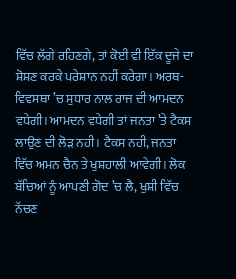ਵਿੱਚ ਲੱਗੇ ਰਹਿਣਗੇ, ਤਾਂ ਕੋਈ ਵੀ ਇੱਕ ਦੂਜੇ ਦਾ ਸ਼ੋਸ਼ਣ ਕਰਕੇ ਪਰੇਸ਼ਾਨ ਨਹੀਂ ਕਰੇਗਾ। ਅਰਥ-ਵਿਵਸਥਾ ’ਚ ਸੁਧਾਰ ਨਾਲ ਰਾਜ ਦੀ ਆਮਦਨ ਵਧੇਗੀ। ਆਮਦਨ ਵਧੇਗੀ ਤਾਂ ਜਨਤਾ ’ਤੇ ਟੈਕਸ ਲਾਉਣ ਦੀ ਲੋੜ ਨਹੀ। ਟੈਕਸ ਨਹੀ, ਜਨਤਾ ਵਿੱਚ ਅਮਨ ਚੈਨ ਤੇ ਖੁਸ਼ਹਾਲੀ ਆਵੇਗੀ। ਲੋਕ ਬੱਚਿਆਂ ਨੂੰ ਆਪਣੀ ਗੋਦ ’ਚ ਲੈ, ਖੁਸ਼ੀ ਵਿੱਚ ਨੱਚਣ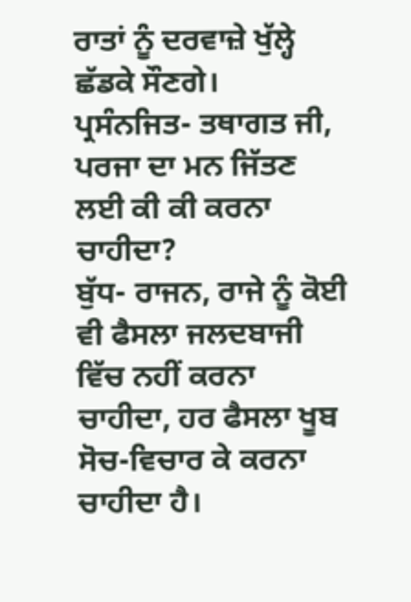ਰਾਤਾਂ ਨੂੰ ਦਰਵਾਜ਼ੇ ਖੁੱਲ੍ਹੇ ਛੱਡਕੇ ਸੌਣਗੇ।
ਪ੍ਰਸੰਨਜਿਤ- ਤਥਾਗਤ ਜੀ, ਪਰਜਾ ਦਾ ਮਨ ਜਿੱਤਣ ਲਈ ਕੀ ਕੀ ਕਰਨਾ ਚਾਹੀਦਾ?
ਬੁੱਧ- ਰਾਜਨ, ਰਾਜੇ ਨੂੰ ਕੋਈ ਵੀ ਫੈਸਲਾ ਜਲਦਬਾਜੀ ਵਿੱਚ ਨਹੀਂ ਕਰਨਾ ਚਾਹੀਦਾ, ਹਰ ਫੈਸਲਾ ਖੂਬ ਸੋਚ-ਵਿਚਾਰ ਕੇ ਕਰਨਾ ਚਾਹੀਦਾ ਹੈ।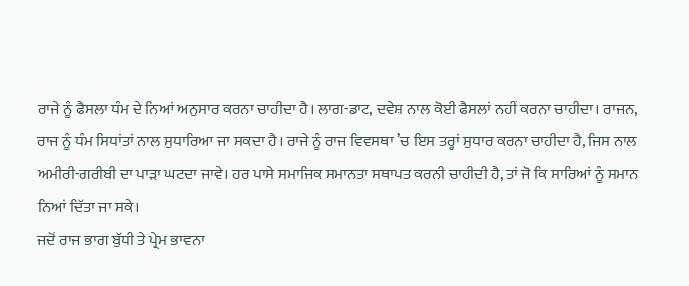ਰਾਜੇ ਨੂੰ ਫੈਸਲਾ ਧੰਮ ਦੇ ਨਿਆਂ ਅਨੁਸਾਰ ਕਰਨਾ ਚਾਹੀਦਾ ਹੈ। ਲਾਗ-ਡਾਟ, ਦਵੇਸ਼ ਨਾਲ ਕੋਈ ਫੈਸਲਾਂ ਨਹੀਂ ਕਰਨਾ ਚਾਹੀਦਾ। ਰਾਜਨ, ਰਾਜ ਨੂੰ ਧੰਮ ਸਿਧਾਂਤਾਂ ਨਾਲ ਸੁਧਾਰਿਆ ਜਾ ਸਕਦਾ ਹੈ। ਰਾਜੇ ਨੂੰ ਰਾਜ ਵਿਵਸਥਾ ’ਚ ਇਸ ਤਰ੍ਹਾਂ ਸੁਧਾਰ ਕਰਨਾ ਚਾਹੀਦਾ ਹੈ, ਜਿਸ ਨਾਲ ਅਮੀਰੀ-ਗਰੀਬੀ ਦਾ ਪਾੜਾ ਘਟਦਾ ਜਾਵੇ। ਹਰ ਪਾਸੇ ਸਮਾਜਿਕ ਸਮਾਨਤਾ ਸਥਾਪਤ ਕਰਨੀ ਚਾਹੀਦੀ ਹੈ, ਤਾਂ ਜੋ ਕਿ ਸਾਰਿਆਂ ਨੂੰ ਸਮਾਨ ਨਿਆਂ ਦਿੱਤਾ ਜਾ ਸਕੇ।
ਜਦੋਂ ਰਾਜ ਭਾਗ ਬੁੱਧੀ ਤੇ ਪ੍ਰੇਮ ਭਾਵਨਾ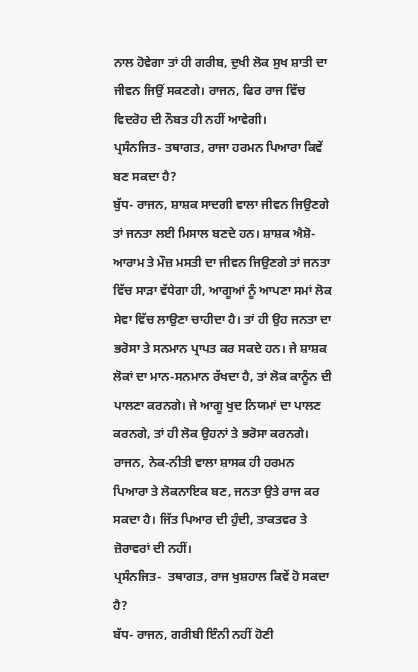ਨਾਲ ਹੋਵੇਗਾ ਤਾਂ ਹੀ ਗਰੀਬ, ਦੁਖੀ ਲੋਕ ਸੁਖ ਸ਼ਾਤੀ ਦਾ ਜੀਵਨ ਜਿਉਂ ਸਕਣਗੇ। ਰਾਜਨ, ਫਿਰ ਰਾਜ ਵਿੱਚ ਵਿਦਰੋਹ ਦੀ ਨੌਬਤ ਹੀ ਨਹੀਂ ਆਵੇਗੀ।
ਪ੍ਰਸੰਨਜਿਤ- ਤਥਾਗਤ, ਰਾਜਾ ਹਰਮਨ ਪਿਆਰਾ ਕਿਵੇਂ ਬਣ ਸਕਦਾ ਹੈ?
ਬੁੱਧ- ਰਾਜਨ, ਸ਼ਾਸ਼ਕ ਸਾਦਗੀ ਵਾਲਾ ਜੀਵਨ ਜਿਉਣਗੇ ਤਾਂ ਜਨਤਾ ਲਈ ਮਿਸਾਲ ਬਣਦੇ ਹਨ। ਸ਼ਾਸ਼ਕ ਐਸ਼ੋ-ਆਰਾਮ ਤੇ ਮੌਜ਼ ਮਸਤੀ ਦਾ ਜੀਵਨ ਜਿਉਣਗੇ ਤਾਂ ਜਨਤਾ ਵਿੱਚ ਸਾੜਾ ਵੱਧੇਗਾ ਹੀ, ਆਗੂਆਂ ਨੂੰ ਆਪਣਾ ਸਮਾਂ ਲੋਕ ਸੇਵਾ ਵਿੱਚ ਲਾਉਣਾ ਚਾਹੀਦਾ ਹੈ। ਤਾਂ ਹੀ ਉਹ ਜਨਤਾ ਦਾ ਭਰੋਸਾ ਤੇ ਸਨਮਾਨ ਪ੍ਰਾਪਤ ਕਰ ਸਕਦੇ ਹਨ। ਜੇ ਸ਼ਾਸ਼ਕ ਲੋਕਾਂ ਦਾ ਮਾਨ-ਸਨਮਾਨ ਰੱਖਦਾ ਹੈ, ਤਾਂ ਲੋਕ ਕਾਨੂੰਨ ਦੀ ਪਾਲਣਾ ਕਰਨਗੇ। ਜੇ ਆਗੂ ਖੁਦ ਨਿਯਮਾਂ ਦਾ ਪਾਲਣ ਕਰਨਗੇ, ਤਾਂ ਹੀ ਲੋਕ ਉਹਨਾਂ ਤੇ ਭਰੋਸਾ ਕਰਨਗੇ।
ਰਾਜਨ, ਨੇਕ-ਨੀਤੀ ਵਾਲਾ ਸ਼ਾਸਕ ਹੀ ਹਰਮਨ ਪਿਆਰਾ ਤੇ ਲੋਕਨਾਇਕ ਬਣ, ਜਨਤਾ ਉਤੇ ਰਾਜ ਕਰ ਸਕਦਾ ਹੈ। ਜਿੱਤ ਪਿਆਰ ਦੀ ਹੁੰਦੀ, ਤਾਕਤਵਰ ਤੇ ਜ਼ੋਰਾਵਰਾਂ ਦੀ ਨਹੀਂ।
ਪ੍ਰਸੰਨਜਿਤ-  ਤਥਾਗਤ, ਰਾਜ ਖੁਸ਼ਹਾਲ ਕਿਵੇਂ ਹੋ ਸਕਦਾ ਹੈ?
ਬੱਧ- ਰਾਜਨ, ਗਰੀਬੀ ਇੰਨੀ ਨਹੀਂ ਹੋਣੀ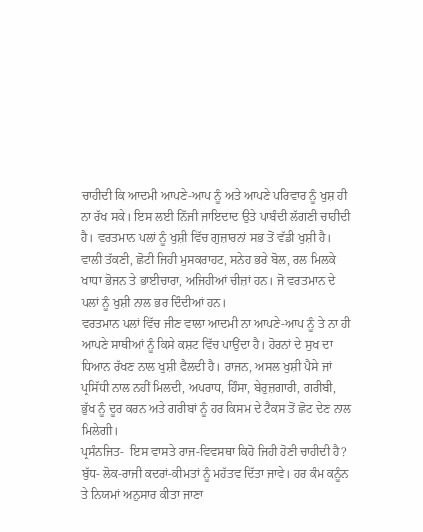ਚਾਹੀਦੀ ਕਿ ਆਦਮੀ ਆਪਣੇ-ਆਪ ਨੂੰ ਅਤੇ ਆਪਣੇ ਪਰਿਵਾਰ ਨੂੰ ਖੁਸ਼ ਹੀ ਨਾ ਰੱਖ ਸਕੇ। ਇਸ ਲਈ ਨਿੱਜੀ ਜਾਇਦਾਦ ਉਤੇ ਪਾਬੰਦੀ ਲੱਗਣੀ ਚਾਹੀਦੀ ਹੈ। ਵਰਤਮਾਨ ਪਲਾਂ ਨੂੰ ਖੁਸ਼ੀ ਵਿੱਚ ਗੁਜ਼ਾਰਨਾਂ ਸਭ ਤੋਂ ਵੱਡੀ ਖੁਸ਼ੀ ਹੈ। ਵਾਲੀ ਤੱਕਣੀ, ਛੋਟੀ ਜਿਹੀ ਮੁਸਕਰਾਹਟ, ਸਨੇਹ ਭਰੇ ਬੋਲ, ਰਲ ਮਿਲਕੇ ਖਾਧਾ ਭੋਜਨ ਤੇ ਭਾਈਚਾਰਾ, ਅਜਿਹੀਆਂ ਚੀਜ਼ਾਂ ਹਨ। ਜੋ ਵਰਤਮਾਨ ਦੇ ਪਲਾਂ ਨੂੰ ਖੁਸ਼ੀ ਨਾਲ ਭਰ ਦਿੰਦੀਆਂ ਹਨ।
ਵਰਤਮਾਨ ਪਲਾਂ ਵਿੱਚ ਜੀਣ ਵਾਲਾ ਆਦਮੀ ਨਾ ਆਪਣੇ-ਆਪ ਨੂੰ ਤੇ ਨਾ ਹੀ ਆਪਣੇ ਸਾਥੀਆਂ ਨੂੰ ਕਿਸੇ ਕਸ਼ਟ ਵਿੱਚ ਪਾਉਂਦਾ ਹੈ। ਹੋਰਨਾਂ ਦੇ ਸੁਖ ਦਾ ਧਿਆਨ ਰੱਖਣ ਨਾਲ ਖੁਸ਼ੀ ਫੈਲਦੀ ਹੈ। ਰਾਜਨ, ਅਸਲ ਖੁਸ਼ੀ ਪੈਸੇ ਜਾਂ ਪ੍ਰਸਿੱਧੀ ਨਾਲ ਨਹੀਂ ਮਿਲਦੀ, ਅਪਰਾਧ, ਹਿੰਸਾ, ਬੇਰੁਜ਼ਗਾਰੀ, ਗਰੀਬੀ, ਭੁੱਖ ਨੂੰ ਦੂਰ ਕਰਨ ਅਤੇ ਗਰੀਬਾਂ ਨੂੰ ਹਰ ਕਿਸਮ ਦੇ ਟੈਕਸ ਤੋਂ ਛੋਟ ਦੇਣ ਨਾਲ ਮਿਲੇਗੀ।
ਪ੍ਰਸੰਨਜਿਤ-  ਇਸ ਵਾਸਤੇ ਰਾਜ-ਵਿਵਸਥਾ ਕਿਹੋ ਜਿਹੀ ਹੋਣੀ ਚਾਹੀਦੀ ਹੈ?
ਬੁੱਧ- ਲੋਕ-ਰਾਜੀ ਕਦਰਾਂ-ਕੀਮਤਾਂ ਨੂੰ ਮਹੱਤਵ ਦਿੱਤਾ ਜਾਵੇ। ਹਰ ਕੰਮ ਕਨੂੰਨ ਤੇ ਨਿਯਮਾਂ ਅਨੁਸਾਰ ਕੀਤਾ ਜਾਣਾ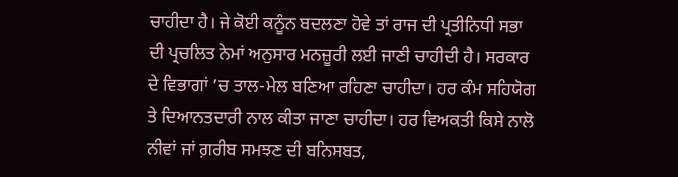ਚਾਹੀਦਾ ਹੈ। ਜੇ ਕੋਈ ਕਨੂੰਨ ਬਦਲਣਾ ਹੋਵੇ ਤਾਂ ਰਾਜ ਦੀ ਪ੍ਰਤੀਨਿਧੀ ਸਭਾ ਦੀ ਪ੍ਰਚਲਿਤ ਨੇਮਾਂ ਅਨੁਸਾਰ ਮਨਜ਼ੂਰੀ ਲਈ ਜਾਣੀ ਚਾਹੀਦੀ ਹੈ। ਸਰਕਾਰ ਦੇ ਵਿਭਾਗਾਂ ’ਚ ਤਾਲ-ਮੇਲ ਬਣਿਆ ਰਹਿਣਾ ਚਾਹੀਦਾ। ਹਰ ਕੰਮ ਸਹਿਯੋਗ ਤੇ ਦਿਆਨਤਦਾਰੀ ਨਾਲ ਕੀਤਾ ਜਾਣਾ ਚਾਹੀਦਾ। ਹਰ ਵਿਅਕਤੀ ਕਿਸੇ ਨਾਲੋ ਨੀਵਾਂ ਜਾਂ ਗ਼ਰੀਬ ਸਮਝਣ ਦੀ ਬਨਿਸਬਤ,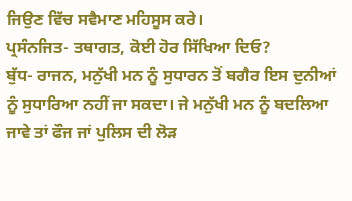ਜਿਉਣ ਵਿੱਚ ਸਵੈਮਾਣ ਮਹਿਸੂਸ ਕਰੇ।
ਪ੍ਰਸੰਨਜਿਤ- ਤਥਾਗਤ, ਕੋਈ ਹੋਰ ਸਿੱਖਿਆ ਦਿਓ?
ਬੁੱਧ- ਰਾਜਨ, ਮਨੁੱਖੀ ਮਨ ਨੂੰ ਸੁਧਾਰਨ ਤੋਂ ਬਗੈਰ ਇਸ ਦੁਨੀਆਂ ਨੂੰ ਸੁਧਾਰਿਆ ਨਹੀਂ ਜਾ ਸਕਦਾ। ਜੇ ਮਨੁੱਖੀ ਮਨ ਨੂੰ ਬਦਲਿਆ ਜਾਵੇ ਤਾਂ ਫੌਜ ਜਾਂ ਪੁਲਿਸ ਦੀ ਲੋੜ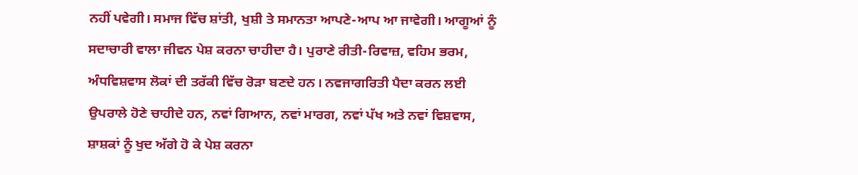ਨਹੀਂ ਪਵੇਗੀ। ਸਮਾਜ ਵਿੱਚ ਸ਼ਾਂਤੀ, ਖੁਸ਼ੀ ਤੇ ਸਮਾਨਤਾ ਆਪਣੇ-ਆਪ ਆ ਜਾਵੇਗੀ। ਆਗੂਆਂ ਨੂੰ ਸਦਾਚਾਰੀ ਵਾਲਾ ਜੀਵਨ ਪੇਸ਼ ਕਰਨਾ ਚਾਹੀਦਾ ਹੈ। ਪੁਰਾਣੇ ਰੀਤੀ-ਰਿਵਾਜ਼, ਵਹਿਮ ਭਰਮ, ਅੰਧਵਿਸ਼ਵਾਸ ਲੋਕਾਂ ਦੀ ਤਰੱਕੀ ਵਿੱਚ ਰੋੜਾ ਬਣਦੇ ਹਨ। ਨਵਜਾਗਰਿਤੀ ਪੈਦਾ ਕਰਨ ਲਈ ਉਪਰਾਲੇ ਹੋਣੇ ਚਾਹੀਦੇ ਹਨ, ਨਵਾਂ ਗਿਆਨ, ਨਵਾਂ ਮਾਰਗ, ਨਵਾਂ ਪੱਖ ਅਤੇ ਨਵਾਂ ਵਿਸ਼ਵਾਸ, ਸ਼ਾਸ਼ਕਾਂ ਨੂੰ ਖੁਦ ਅੱਗੇ ਹੋ ਕੇ ਪੇਸ਼ ਕਰਨਾ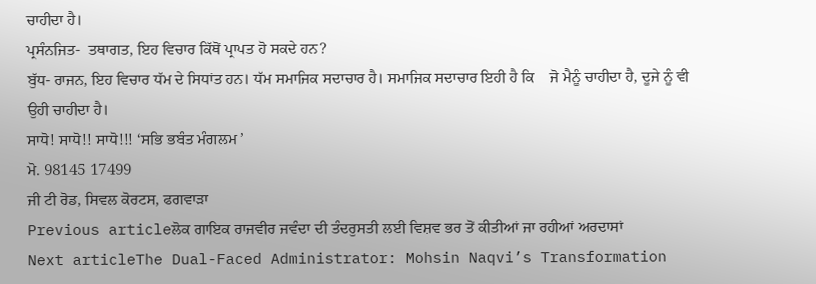ਚਾਹੀਦਾ ਹੈ।
ਪ੍ਰਸੰਨਜਿਤ-  ਤਥਾਗਤ, ਇਹ ਵਿਚਾਰ ਕਿੱਥੋਂ ਪ੍ਰਾਪਤ ਹੋ ਸਕਦੇ ਹਨ?
ਬੁੱਧ- ਰਾਜਨ, ਇਹ ਵਿਚਾਰ ਧੱਮ ਦੇ ਸਿਧਾਂਤ ਹਨ। ਧੱਮ ਸਮਾਜਿਕ ਸਦਾਚਾਰ ਹੈ। ਸਮਾਜਿਕ ਸਦਾਚਾਰ ਇਹੀ ਹੈ ਕਿ    ਜੋ ਮੈਨੂੰ ਚਾਹੀਦਾ ਹੈ, ਦੂਜੇ ਨੂੰ ਵੀ ਉਹੀ ਚਾਹੀਦਾ ਹੈ।
ਸਾਧੋ! ਸਾਧੋ!! ਸਾਧੋ!!! ‘ਸਭਿ ਭਬੰਤ ਮੰਗਲਮ ’
ਮੋ. 98145 17499
ਜੀ ਟੀ ਰੋਡ, ਸਿਵਲ ਕੋਰਟਸ, ਫਗਵਾੜਾ
Previous articleਲੋਕ ਗਾਇਕ ਰਾਜਵੀਰ ਜਵੰਦਾ ਦੀ ਤੰਦਰੁਸਤੀ ਲਈ ਵਿਸ਼ਵ ਭਰ ਤੋਂ ਕੀਤੀਆਂ ਜਾ ਰਹੀਆਂ ਅਰਦਾਸਾਂ
Next articleThe Dual-Faced Administrator: Mohsin Naqvi’s Transformation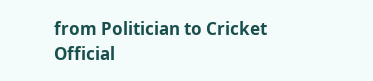from Politician to Cricket Official